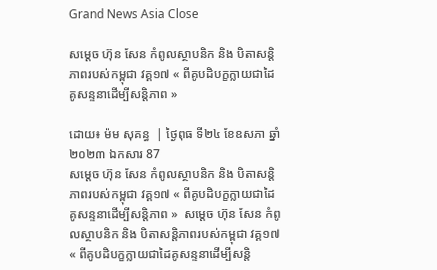Grand News Asia Close

សម្ដេច ហ៊ុន សែន កំពូលស្ថាបនិក និង បិតាសន្តិភាពរបស់កម្ពុជា វគ្គ១៧ « ពីគូបដិបក្ខក្លាយជាដៃគូសន្ទនាដើម្បីសន្តិភាព »

ដោយ៖ ម៉ម សុគន្ធ  | ថ្ងៃពុធ ទី២៤ ខែឧសភា ឆ្នាំ២០២៣ ឯកសារ 87
សម្ដេច ហ៊ុន សែន កំពូលស្ថាបនិក និង បិតាសន្តិភាពរបស់កម្ពុជា វគ្គ១៧ « ពីគូបដិបក្ខក្លាយជាដៃគូសន្ទនាដើម្បីសន្តិភាព »  សម្ដេច ហ៊ុន សែន កំពូលស្ថាបនិក និង បិតាសន្តិភាពរបស់កម្ពុជា វគ្គ១៧ « ពីគូបដិបក្ខក្លាយជាដៃគូសន្ទនាដើម្បីសន្តិ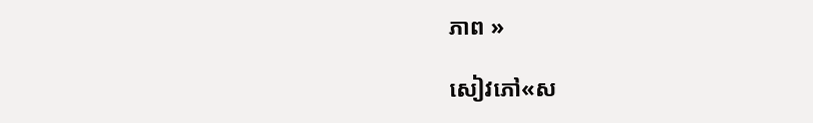ភាព »

សៀវភៅ«ស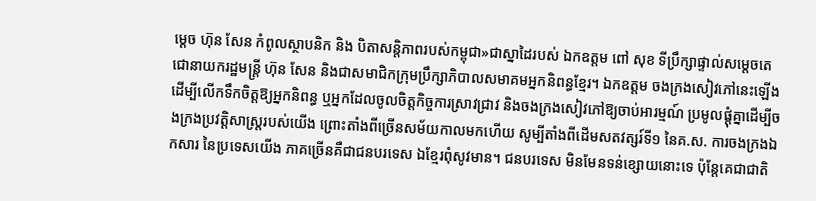ម្ដេច ហ៊ុន សែន កំពូលស្ថាបនិក និង បិតាសន្តិភាពរបស់កម្ពុជា»ជាស្នាដៃរបស់ ឯកឧត្តម ពៅ សុខ ទីប្រឹក្សាផ្ទាល់សម្តេចតេជោនាយករដ្ឋមន្រ្តី ហ៊ុន សែន និងជាសមាជិកក្រុមប្រឹក្សាភិបាលសមាគមអ្នកនិពន្ធខ្មែរ។ ឯកឧត្តម ចងក្រងសៀវភៅនេះឡើង ដើម្បីលើកទឹកចិត្តឱ្យអ្នកនិពន្ធ ឬអ្នកដែលចូលចិត្តកិច្ចការស្រាវជ្រាវ និងចងក្រងសៀវភៅឱ្យចាប់អារម្មណ៍ ប្រមូលផ្តុំគ្នាដើម្បីចងក្រងប្រវត្តិសាស្រ្តរបស់យើង ព្រោះតាំងពីច្រើនសម័យកាលមកហើយ សូម្បីតាំងពីដើមសតវត្សរ៍ទី១ នៃគ.ស. ការចងក្រងឯកសារ នៃប្រទេសយើង ភាគច្រើនគឺជាជនបរទេស ឯខ្មែរពុំសូវមាន។ ជនបរទេស មិនមែនទន់ខ្សោយនោះទេ ប៉ុន្តែគេជាជាតិ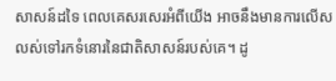សាសន៍ដទៃ ពេលគេសរសេរអំពីយើង អាចនឹងមានការលើសលស់ទៅរកទំនោរនៃជាតិសាសន៍របស់គេ។ ដូ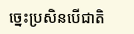ច្នេះប្រសិនបើជាតិ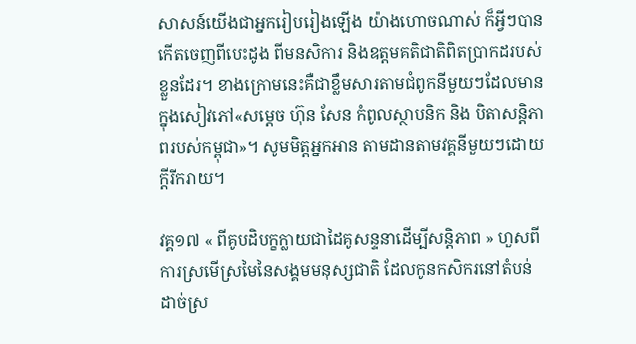សាសន៍យើងជាអ្នករៀបរៀងឡើង យ៉ាងហោចណាស់ ក៏អ្វីៗបានកើតចេញពីបេះដូង ពីមនសិការ និងឧត្តមគតិជាតិពិតប្រាកដរបស់ខ្លួនដែរ។ ខាងក្រោមនេះគឺជាខ្លឹមសារតាមជំពូកនីមួយៗដែលមានក្នុងសៀវភៅ«សម្ដេច ហ៊ុន សែន កំពូលស្ថាបនិក និង បិតាសន្តិភាពរបស់កម្ពុជា»។ សូមមិត្តអ្នកអាន តាមដានតាមវគ្គនីមួយៗដោយក្ដីរីករាយ។

វគ្គ១៧ « ពីគូបដិបក្ខក្លាយជាដៃគូសន្ទនាដើម្បីសន្តិភាព » ហួសពីការស្រមើស្រមៃនៃសង្គមមនុស្សជាតិ ដែលកូនកសិករនៅតំបន់ដាច់ស្រ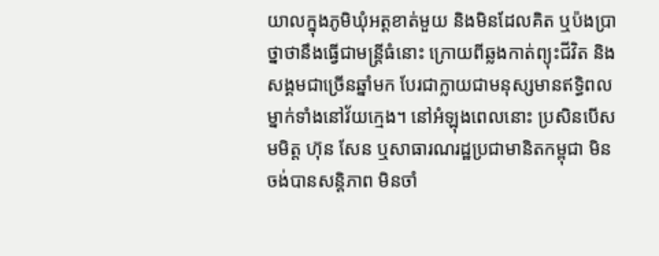យាលក្នុងភូមិឃុំអត្តខាត់មួយ និងមិនដែលគិត ឬប៉ងប្រាថ្នាថានឹងធ្វើជាមន្រ្តីធំនោះ ក្រោយពីឆ្លងកាត់ព្យុះជីវិត និងសង្គមជាច្រើនឆ្នាំមក បែរជាក្លាយជាមនុស្សមានឥទ្ធិពលម្នាក់ទាំងនៅវ័យក្មេង។ នៅអំឡុងពេលនោះ ប្រសិនបើសមមិត្ត ហ៊ុន សែន ឬសាធារណរដ្ឋប្រជាមានិតកម្ពុជា មិនចង់បានសន្តិភាព មិនចាំ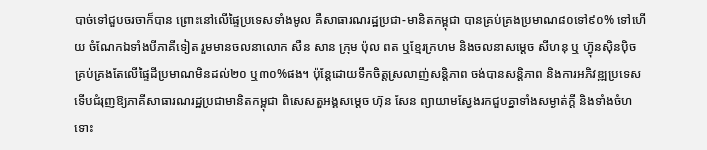បាច់ទៅជួបចរចាក៏បាន ព្រោះនៅលើផ្ទៃប្រទេសទាំងមូល គឺសាធារណរដ្ឋប្រជា-មានិតកម្ពុជា បានគ្រប់គ្រងប្រមាណ៨០ទៅ៩០% ទៅហើយ ចំណែកឯទាំងបីភាគីទៀត រួមមានចលនាលោក សឺន សាន ក្រុម ប៉ុល ពត ឬខ្មែរក្រហម និងចលនាសម្ដេច សីហនុ ឬ ហ៊្វុនស៊ិនប៉ិច គ្រប់គ្រងតែលើផ្ទៃដីប្រមាណមិនដល់២០ ឬ៣០%ផង។ ប៉ុន្តែដោយទឹកចិត្តស្រលាញ់សន្តិភាព ចង់បានសន្តិភាព និងការអភិវឌ្ឍប្រទេស ទើបជំរុញឱ្យភាគីសាធារណរដ្ឋប្រជាមានិតកម្ពុជា ពិសេសតួអង្គសម្តេច ហ៊ុន សែន ព្យាយាមស្វែងរកជួបគ្នាទាំងសម្ងាត់ក្តី និងទាំងចំហ ទោះ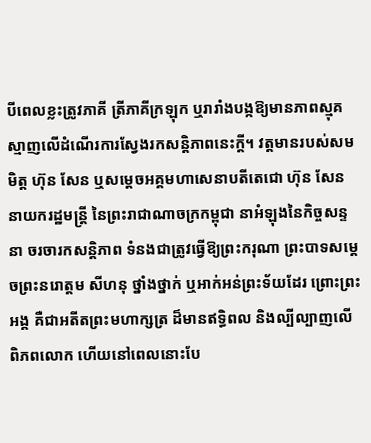បីពេលខ្លះត្រូវភាគី ត្រីភាគីក្រឡុក ឬរារាំងបង្កឱ្យមានភាពស្មុគស្មាញលើដំណើរការស្វែងរកសន្តិភាពនេះក្តី។ វត្តមានរបស់សមមិត្ត ហ៊ុន សែន ឬសម្តេចអគ្គមហាសេនាបតីតេជោ ហ៊ុន សែន នាយករដ្ឋមន្រ្តី នៃព្រះរាជាណាចក្រកម្ពុជា នាអំឡុងនៃកិច្ចសន្ទនា ចរចារកសន្តិភាព ទំនងជាត្រូវធ្វើឱ្យព្រះករុណា ព្រះបាទសម្តេចព្រះនរោត្តម សីហនុ ថ្នាំងថ្នាក់ ឬអាក់អន់ព្រះទ័យដែរ ព្រោះព្រះអង្គ គឺជាអតីតព្រះមហាក្សត្រ ដ៏មានឥទ្ធិពល និងល្បីល្បាញលើពិភពលោក ហើយនៅពេលនោះបែ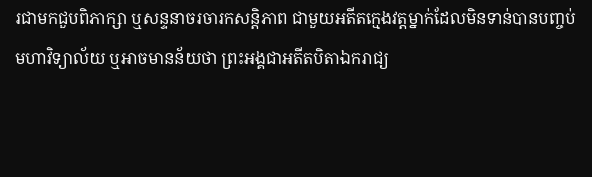រជាមកជួបពិភាក្សា ឬសន្ទនាចរចារកសន្តិភាព ជាមួយអតីតក្មេងវត្តម្នាក់ដែលមិនទាន់បានបញ្ចប់មហាវិទ្យាល័យ ឬអាចមានន័យថា ព្រះអង្គជាអតីតបិតាឯករាជ្យ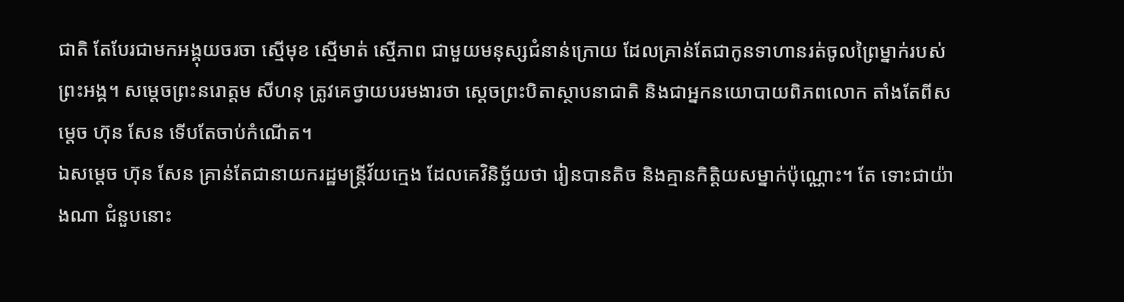ជាតិ តែបែរជាមកអង្គុយចរចា ស្មើមុខ ស្មើមាត់ ស្មើភាព ជាមួយមនុស្សជំនាន់ក្រោយ ដែលគ្រាន់តែជាកូនទាហានរត់ចូលព្រៃម្នាក់របស់ព្រះអង្គ។ សម្តេចព្រះនរោត្តម សីហនុ ត្រូវគេថ្វាយបរមងារថា ស្តេចព្រះបិតាស្ថាបនាជាតិ និងជាអ្នកនយោបាយពិភពលោក តាំងតែពីសម្តេច ហ៊ុន សែន ទើបតែចាប់កំណើត។
ឯសម្តេច ហ៊ុន សែន គ្រាន់តែជានាយករដ្ឋមន្រ្តីវ័យក្មេង ដែលគេវិនិច្ឆ័យថា រៀនបានតិច និងគ្មានកិត្តិយសម្នាក់ប៉ុណ្ណោះ។ តែ ទោះជាយ៉ាងណា ជំនួបនោះ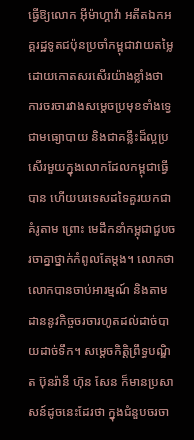ធ្វើឱ្យលោក អ៊ីម៉ាហ្គាវ៉ា អតីតឯកអគ្គរដ្ឋទូតជប៉ុនប្រចាំកម្ពុជាវាយតម្លៃដោយកោតសរសើរយ៉ាងខ្លាំងថា ការចរចារវាងសម្តេចប្រមុខទាំងទ្វេ ជាមធ្យោបាយ និងជាគន្លឹះដ៏ល្អប្រសើរមួយក្នុងលោកដែលកម្ពុជាធ្វើបាន ហើយបរទេសដទៃគួរយកជាគំរូតាម ព្រោះ មេដឹកនាំកម្ពុជាជួបចរចាគ្នាថ្នាក់កំពូលតែម្តង។ លោកថា លោកបានចាប់អារម្មណ៍ និងតាមដាននូវកិច្ចចរចារហូតដល់ដាច់បាយដាច់ទឹក។ សម្តេចកិត្តិព្រឹទ្ធបណ្ឌិត ប៊ុនរ៉ានី ហ៊ុន សែន ក៏មានប្រសាសន៍ដូចនេះដែរថា ក្នុងជំនួបចរចា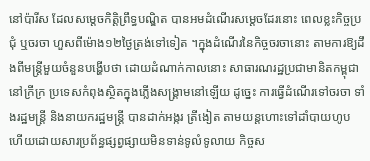នៅប៉ារីស ដែលសម្តេចកិត្តិព្រឹទ្ធបណ្ឌិត បានអមដំណើរសម្តេចដែរនោះ ពេលខ្លះកិច្ចប្រជុំ ឬចរចា ហួសពីម៉ោង១២ថ្ងៃត្រង់ទៅទៀត ។ក្នុងដំណើរនៃកិច្ចចរចានោះ តាមការឱ្យដឹងពីមន្រ្តីមួយចំនួនបង្ហើបថា ដោយដំណាក់កាលនោះ សាធារណរដ្ឋប្រជាមានិតកម្ពុជានៅក្រីក្រ ប្រទេសកំពុងស្ថិតក្នុងភ្លើងសង្រ្គាមនៅឡើយ ដូច្នេះ ការធ្វើដំណើរទៅចរចា ទាំងរដ្ឋមន្រ្តី និងនាយករដ្ឋមន្រ្តី បានដាក់អង្ករ ត្រីងៀត តាមយន្តហោះទៅដាំបាយហូប ហើយដោយសារប្រព័ន្ធផ្សព្វផ្សាយមិនទាន់ទូលំទូលាយ កិច្ចស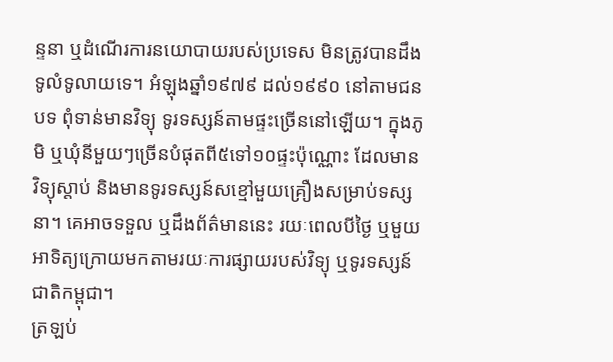ន្ទនា ឬដំណើរការនយោបាយរបស់ប្រទេស មិនត្រូវបានដឹងទូលំទូលាយទេ។ អំឡុងឆ្នាំ១៩៧៩ ដល់១៩៩០ នៅតាមជនបទ ពុំទាន់មានវិទ្យុ ទូរទស្សន៍តាមផ្ទះច្រើននៅឡើយ។ ក្នុងភូមិ ឬឃុំនីមួយៗច្រើនបំផុតពី៥ទៅ១០ផ្ទះប៉ុណ្ណោះ ដែលមានវិទ្យុស្តាប់ និងមានទូរទស្សន៍សខ្មៅមួយគ្រឿងសម្រាប់ទស្សនា។ គេអាចទទួល ឬដឹងព័ត៌មាននេះ រយៈពេលបីថ្ងៃ ឬមួយអាទិត្យក្រោយមកតាមរយៈការផ្សាយរបស់វិទ្យុ ឬទូរទស្សន៍ជាតិកម្ពុជា។
ត្រឡប់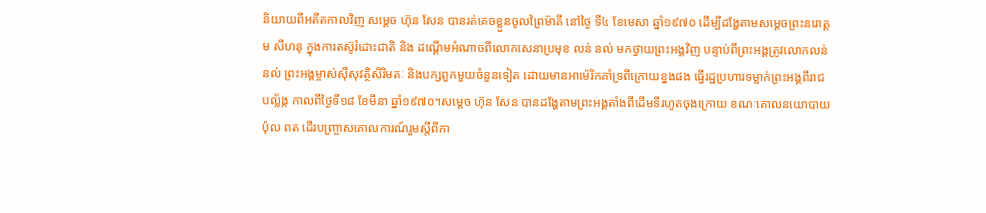និយាយពីអតីតកាលវិញ សម្តេច ហ៊ុន សែន បានរត់គេចខ្លួនចូលព្រៃម៉ាគី នៅថ្ងៃ ទី៤ ខែមេសា ឆ្នាំ១៩៧០ ដើម្បីដង្ហែតាមសម្ដេចព្រះនរោត្តម សីហនុ ក្នុងការតស៊ូរំដោះជាតិ និង ដណ្តើមអំណាចពីលោកសេនាប្រមុខ លន់ នល់ មកថ្វាយព្រះអង្គវិញ បន្ទាប់ពីព្រះអង្គត្រូវលោកលន់ នល់ ព្រះអង្គម្ចាស់ស៊ីសុវត្ថិសិរិមតៈ និងបក្សពួកមួយចំនួនទៀត ដោយមានអាម៉េរិកគាំទ្រពីក្រោយខ្នងផង ធ្វើរដ្ឋប្រហារទម្លាក់ព្រះអង្គពីរាជបល័្លង្ក កាលពីថ្ងៃទី១៨ ខែមីនា ឆ្នាំ១៩៧០។សម្តេច ហ៊ុន សែន បានដង្ហែតាមព្រះអង្គតាំងពីដើមទីរហូតចុងក្រោយ ខណៈគោលនយោបាយ ប៉ុល ពត ដើរបញ្ច្រាសគោលការណ៍រួមស្តីពីកា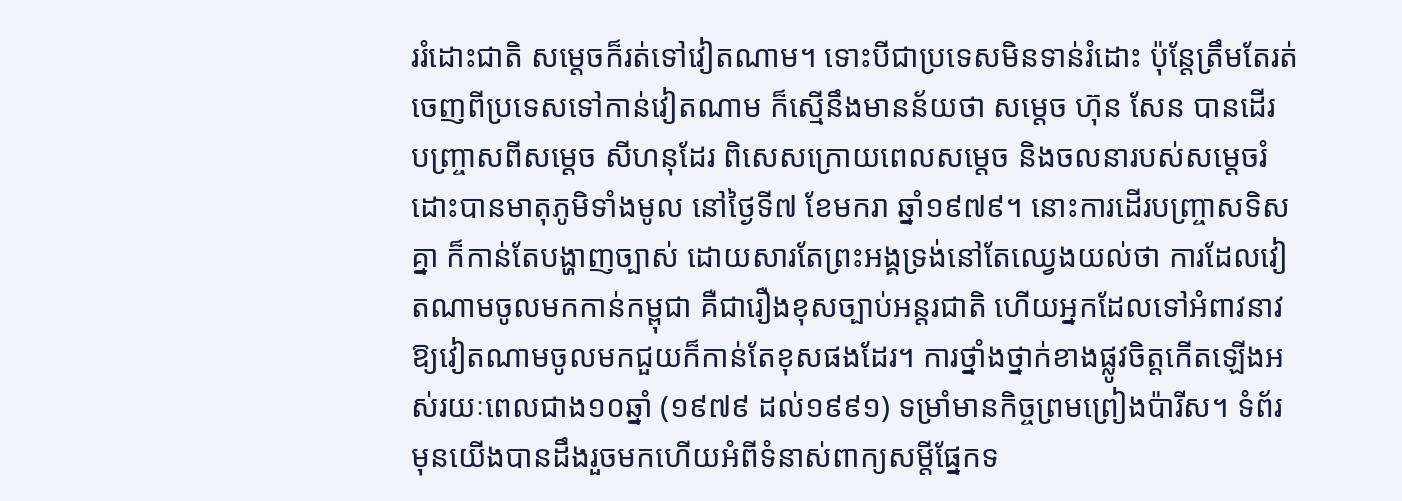ររំដោះជាតិ សម្តេចក៏រត់ទៅវៀតណាម។ ទោះបីជាប្រទេសមិនទាន់រំដោះ ប៉ុន្តែត្រឹមតែរត់ចេញពីប្រទេសទៅកាន់វៀតណាម ក៏ស្មើនឹងមានន័យថា សម្តេច ហ៊ុន សែន បានដើរ បញ្រ្ចាសពីសម្ដេច សីហនុដែរ ពិសេសក្រោយពេលសម្តេច និងចលនារបស់សម្តេចរំដោះបានមាតុភូមិទាំងមូល នៅថ្ងៃទី៧ ខែមករា ឆ្នាំ១៩៧៩។ នោះការដើរបញ្ច្រាសទិសគ្នា ក៏កាន់តែបង្ហាញច្បាស់ ដោយសារតែព្រះអង្គទ្រង់នៅតែឈ្វេងយល់ថា ការដែលវៀតណាមចូលមកកាន់កម្ពុជា គឺជារឿងខុសច្បាប់អន្តរជាតិ ហើយអ្នកដែលទៅអំពាវនាវឱ្យវៀតណាមចូលមកជួយក៏កាន់តែខុសផងដែរ។ ការថ្នាំងថ្នាក់ខាងផ្លូវចិត្តកើតឡើងអស់រយៈពេលជាង១០ឆ្នាំ (១៩៧៩ ដល់១៩៩១) ទម្រាំមានកិច្ចព្រមព្រៀងប៉ារីស។ ទំព័រមុនយើងបានដឹងរួចមកហើយអំពីទំនាស់ពាក្យសម្តីផ្នែកទ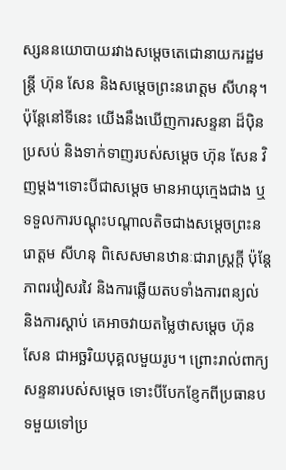ស្សននយោបាយរវាងសម្តេចតេជោនាយករដ្ឋមន្រ្តី ហ៊ុន សែន និងសម្តេចព្រះនរោត្តម សីហនុ។ ប៉ុន្តែនៅទីនេះ យើងនឹងឃើញការសន្ទនា ដ៏ប៉ិនប្រសប់ និងទាក់ទាញរបស់សម្តេច ហ៊ុន សែន វិញម្តង។ទោះបីជាសម្តេច មានអាយុក្មេងជាង ឬទទួលការបណ្តុះបណ្តាលតិចជាងសម្តេចព្រះនរោត្តម សីហនុ ពិសេសមានឋានៈជារាស្រ្តក្តី ប៉ុន្តែភាពរវៀសរវៃ និងការឆ្លើយតបទាំងការពន្យល់ និងការស្តាប់ គេអាចវាយតម្លៃថាសម្តេច ហ៊ុន សែន ជាអច្ឆរិយបុគ្គលមួយរូប។ ព្រោះរាល់ពាក្យសន្ទនារបស់សម្តេច ទោះបីបែកខ្ញែកពីប្រធានបទមួយទៅប្រ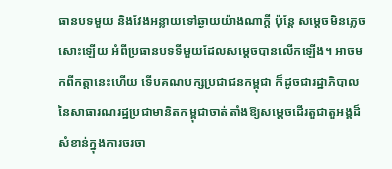ធានបទមួយ និងវែងអន្លាយទៅឆ្ងាយយ៉ាងណាក្តី ប៉ុន្តែ សម្តេចមិនភ្លេចសោះឡើយ អំពីប្រធានបទទីមួយដែលសម្តេចបានលើកឡើង។ អាចមកពីកត្តានេះហើយ ទើបគណបក្សប្រជាជនកម្ពុជា ក៏ដូចជារដ្ឋាភិបាលនៃសាធារណរដ្ឋប្រជាមានិតកម្ពុជាចាត់តាំងឱ្យសម្តេចដើរតួជាតួអង្គដ៏សំខាន់ក្នុងការចរចា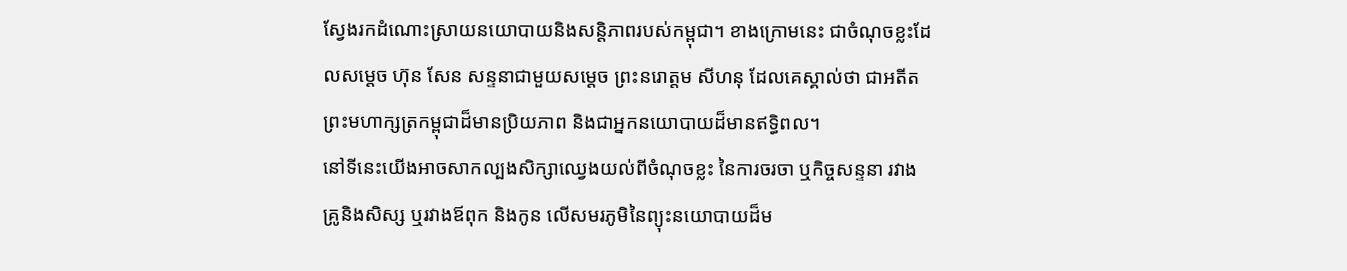ស្វែងរកដំណោះស្រាយនយោបាយនិងសន្តិភាពរបស់កម្ពុជា។ ខាងក្រោមនេះ ជាចំណុចខ្លះដែលសម្តេច ហ៊ុន សែន សន្ទនាជាមួយសម្តេច ព្រះនរោត្តម សីហនុ ដែលគេស្គាល់ថា ជាអតីតព្រះមហាក្សត្រកម្ពុជាដ៏មានប្រិយភាព និងជាអ្នកនយោបាយដ៏មានឥទ្ធិពល។
នៅទីនេះយើងអាចសាកល្បងសិក្សាឈ្វេងយល់ពីចំណុចខ្លះ នៃការចរចា ឬកិច្ចសន្ទនា រវាងគ្រូនិងសិស្ស ឬរវាងឪពុក និងកូន លើសមរភូមិនៃព្យុះនយោបាយដ៏ម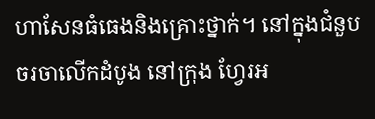ហាសែនធំធេងនិងគ្រោះថ្នាក់។ នៅក្នុងជំនួបចរចាលើកដំបូង នៅក្រុង ហ្វែរអ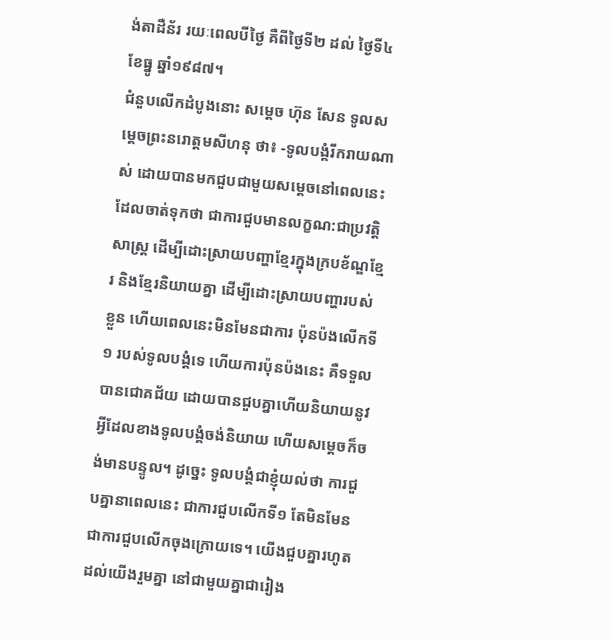ង់តាដឺន័រ រយៈពេលបីថ្ងៃ គឺពីថ្ងៃទី២ ដល់ ថ្ងៃទី៤ ខែធ្នូ ឆ្នាំ១៩៨៧។
ជំនួបលើកដំបូងនោះ សម្តេច ហ៊ុន សែន ទូលសម្តេចព្រះនរោត្តមសីហនុ ថា៖ -ទូលបង្គំរីករាយណាស់ ដោយបានមកជួបជាមួយសម្តេចនៅពេលនេះ ដែលចាត់ទុកថា ជាការជួបមានលក្ខណ:ជាប្រវត្តិសាស្រ្ត ដើម្បីដោះស្រាយបញ្ហាខ្មែរក្នុងក្របខ័ណ្ឌខ្មែរ និងខ្មែរនិយាយគ្នា ដើម្បីដោះស្រាយបញ្ហារបស់ខ្លួន ហើយពេលនេះមិនមែនជាការ ប៉ុនប៉ងលើកទី១ របស់ទូលបង្គំទេ ហើយការប៉ុនប៉ងនេះ គឺទទួលបានជោគជ័យ ដោយបានជួបគ្នាហើយនិយាយនូវអ្វីដែលខាងទូលបង្គំចង់និយាយ ហើយសម្តេចក៏ចង់មានបន្ទូល។ ដូច្នេះ ទូលបង្គំជាខ្ញុំយល់ថា ការជួបគ្នានាពេលនេះ ជាការជួបលើកទី១ តែមិនមែនជាការជួបលើកចុងក្រោយទេ។ យើងជួបគ្នារហូតដល់យើងរួមគ្នា នៅជាមួយគ្នាជារៀង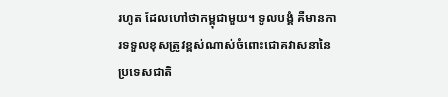រហូត ដែលហៅថាកម្ពុជាមួយ។ ទូលបង្គំ គឺមានការទទួលខុសត្រូវខ្ពស់ណាស់ចំពោះជោគវាសនានៃប្រទេសជាតិ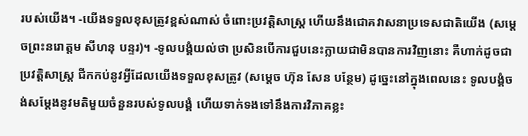របស់យើង។ -យើងទទួលខុសត្រូវខ្ពស់ណាស់ ចំពោះប្រវត្តិសាស្រ្ត ហើយនឹងជោគវាសនាប្រទេសជាតិយើង (សម្តេចព្រះនរោត្តម សីហនុ បន្ទរ)។ -ទូលបង្គំយល់ថា ប្រសិនបើការជួបនេះក្លាយជាមិនបានការវិញនោះ គឺហាក់ដូចជាប្រវត្តិសាស្រ្ត ជីកកប់នូវអ្វីដែលយើងទទួលខុសត្រូវ (សម្តេច ហ៊ុន សែន បន្ថែម) ដូច្នេះនៅក្នុងពេលនេះ ទូលបង្គំចង់សម្តែងនូវមតិមួយចំនួនរបស់ទូលបង្គំ ហើយទាក់ទងទៅនឹងការវិភាគខ្លះ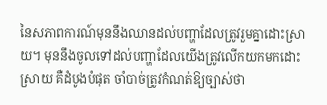នៃសភាពការណ៍មុននឹងឈានដល់បញ្ហាដែលត្រូវរួមគ្នាដោះស្រាយ។ មុននឹងចូលទៅដល់បញ្ហាដែលយើងត្រូវលើកយកមកដោះស្រាយ គឺដំបូងបំផុត ចាំបាច់ត្រូវកំណត់ឱ្យច្បាស់ថា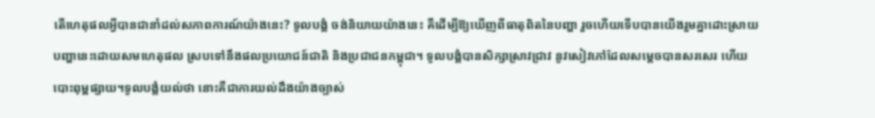តើហេតុផលអ្វីបានជានាំដល់សភាពការណ៍យ៉ាងនេះ? ទូលបង្គំ ចង់និយាយយ៉ាងនេះ គឺដើម្បីឱ្យឃើញពីធាតុពិតនៃបញ្ហា រួចហើយទើបបានយើងរួមគ្នាដោះស្រាយបញ្ហានេះដោយសមហេតុផល ស្របទៅនឹងផលប្រយោជន៍ជាតិ និងប្រជាជនកម្ពុជា។ ទូលបង្គំបានសិក្សាស្រាវជ្រាវ នូវសៀវភៅដែលសម្តេចបានសរសេរ ហើយបោះពុម្ពផ្សាយ។ទូលបង្គំយល់ថា នោះគឺជាការយល់ដឹងយ៉ាងច្បាស់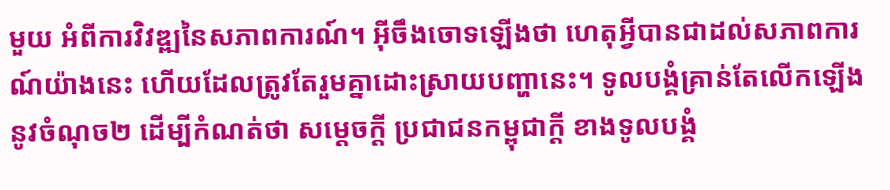មួយ អំពីការវិវឌ្ឍនៃសភាពការណ៍។ អ៊ីចឹងចោទឡើងថា ហេតុអ្វីបានជាដល់សភាពការណ៍យ៉ាងនេះ ហើយដែលត្រូវតែរួមគ្នាដោះស្រាយបញ្ហានេះ។ ទូលបង្គំគ្រាន់តែលើកឡើងនូវចំណុច២ ដើម្បីកំណត់ថា សម្តេចក្តី ប្រជាជនកម្ពុជាក្តី ខាងទូលបង្គំ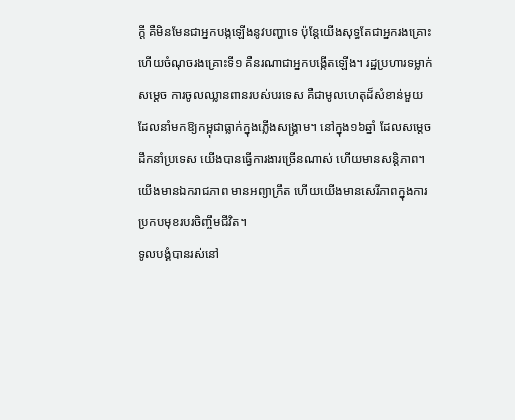ក្តី គឺមិនមែនជាអ្នកបង្កឡើងនូវបញ្ហាទេ ប៉ុន្តែយើងសុទ្ធតែជាអ្នករងគ្រោះ ហើយចំណុចរងគ្រោះទី១ គឺនរណាជាអ្នកបង្កើតឡើង។ រដ្ឋប្រហារទម្លាក់សម្តេច ការចូលឈ្លានពានរបស់បរទេស គឺជាមូលហេតុដ៏សំខាន់មួយដែលនាំមកឱ្យកម្ពុជាធ្លាក់ក្នុងភ្លើងសង្រ្គាម។ នៅក្នុង១៦ឆ្នាំ ដែលសម្តេចដឹកនាំប្រទេស យើងបានធ្វើការងារច្រើនណាស់ ហើយមានសន្តិភាព។ យើងមានឯករាជភាព មានអព្យាក្រឹត ហើយយើងមានសេរីភាពក្នុងការប្រកបមុខរបរចិញ្ចឹមជីវិត។
ទូលបង្គំបានរស់នៅ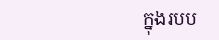ក្នុងរបប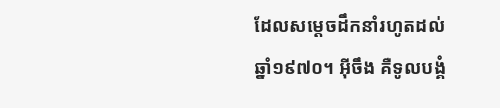ដែលសម្តេចដឹកនាំរហូតដល់ឆ្នាំ១៩៧០។ អ៊ីចឹង គឺទូលបង្គំ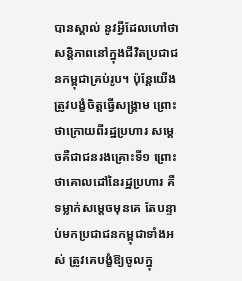បានស្គាល់ នូវអ្វីដែលហៅថាសន្តិភាពនៅក្នុងជីវិតប្រជាជនកម្ពុជាគ្រប់រូប។ ប៉ុន្តែយើងត្រូវបង្ខំចិត្តធ្វើសង្រ្គាម ព្រោះថាក្រោយពីរដ្ឋប្រហារ សម្តេចគឺជាជនរងគ្រោះទី១ ព្រោះថាគោលដៅនៃរដ្ឋប្រហារ គឺទម្លាក់សម្តេចមុនគេ តែបន្ទាប់មកប្រជាជនកម្ពុជាទាំងអស់ ត្រូវគេបង្ខំឱ្យចូលក្នុ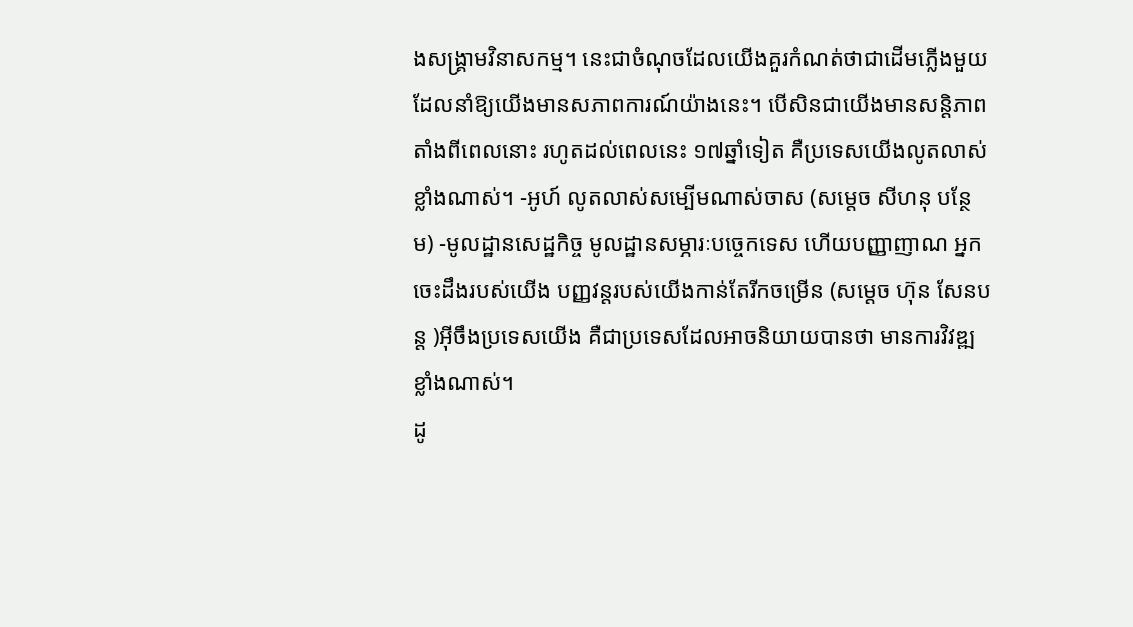ងសង្រ្គាមវិនាសកម្ម។ នេះជាចំណុចដែលយើងគួរកំណត់ថាជាដើមភ្លើងមួយ ដែលនាំឱ្យយើងមានសភាពការណ៍យ៉ាងនេះ។ បើសិនជាយើងមានសន្តិភាពតាំងពីពេលនោះ រហូតដល់ពេលនេះ ១៧ឆ្នាំទៀត គឺប្រទេសយើងលូតលាស់ខ្លាំងណាស់។ -អូហ៍ លូតលាស់សម្បើមណាស់ចាស (សម្តេច សីហនុ បន្ថែម) -មូលដ្ឋានសេដ្ឋកិច្ច មូលដ្ឋានសម្ភារៈបច្ចេកទេស ហើយបញ្ញាញាណ អ្នកចេះដឹងរបស់យើង បញ្ញវន្តរបស់យើងកាន់តែរីកចម្រើន (សម្តេច ហ៊ុន សែនបន្ត )អ៊ីចឹងប្រទេសយើង គឺជាប្រទេសដែលអាចនិយាយបានថា មានការវិវឌ្ឍខ្លាំងណាស់។
ដូ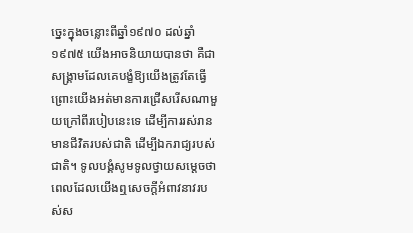ច្នេះក្នុងចន្លោះពីឆ្នាំ១៩៧០ ដល់ឆ្នាំ១៩៧៥ យើងអាចនិយាយបានថា គឺជាសង្រ្គាមដែលគេបង្ខំឱ្យយើងត្រូវតែធ្វើ ព្រោះយើងអត់មានការជ្រើសរើសណាមួយក្រៅពីរបៀបនេះទេ ដើម្បីការរស់រានមានជីវិតរបស់ជាតិ ដើម្បីឯករាជ្យរបស់ជាតិ។ ទូលបង្គំសូមទូលថ្វាយសម្តេចថា ពេលដែលយើងឮសេចក្តីអំពាវនាវរបស់ស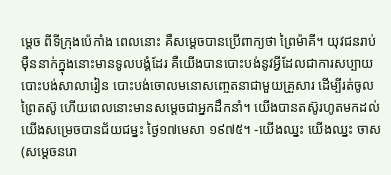ម្តេច ពីទីក្រុងប៉េកាំង ពេលនោះ គឺសម្តេចបានប្រើពាក្យថា ព្រៃម៉ាគី។ យុវជនរាប់ម៉ឺននាក់ក្នុងនោះមានទូលបង្គំដែរ គឺយើងបានបោះបង់នូវអ្វីដែលជាការសប្បាយ បោះបង់សាលារៀន បោះបង់ចោលមនោសញ្ចេតនាជាមួយគ្រួសារ ដើម្បីរត់ចូលព្រៃតស៊ូ ហើយពេលនោះមានសម្តេចជាអ្នកដឹកនាំ។ យើងបានតស៊ូរហូតមកដល់យើងសម្រេចបានជ័យជម្នះ ថ្ងៃ១៧មេសា ១៩៧៥។ -យើងឈ្នះ យើងឈ្នះ ចាស (សម្តេចនរោ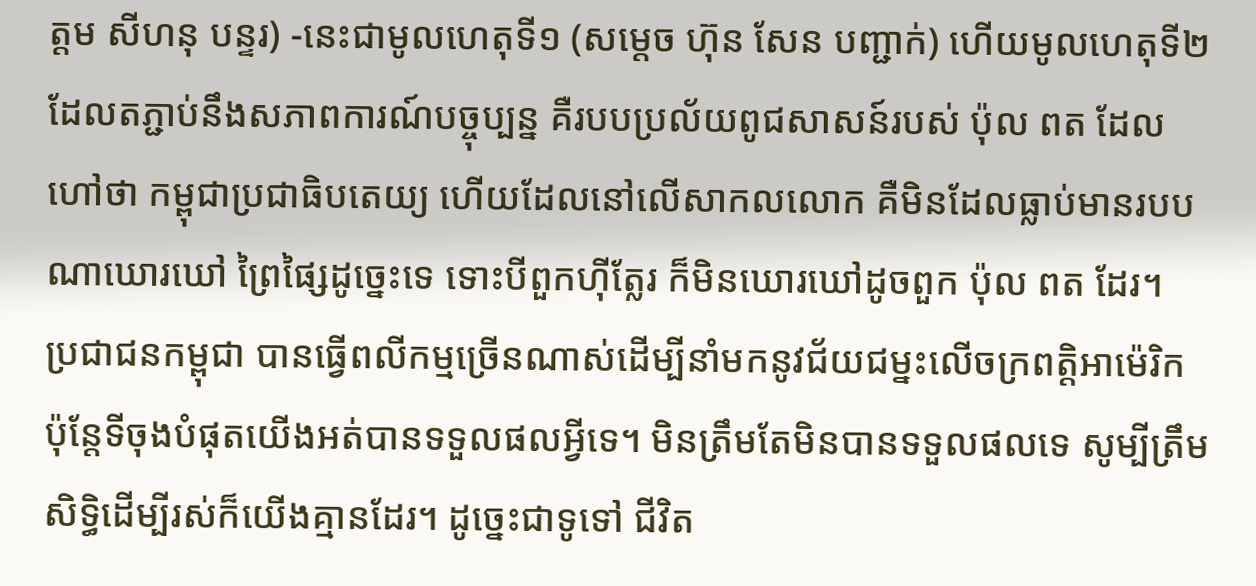ត្តម សីហនុ បន្ទរ) -នេះជាមូលហេតុទី១ (សម្តេច ហ៊ុន សែន បញ្ជាក់) ហើយមូលហេតុទី២ ដែលតភ្ជាប់នឹងសភាពការណ៍បច្ចុប្បន្ន គឺរបបប្រល័យពូជសាសន៍របស់ ប៉ុល ពត ដែលហៅថា កម្ពុជាប្រជាធិបតេយ្យ ហើយដែលនៅលើសាកលលោក គឺមិនដែលធ្លាប់មានរបបណាឃោរឃៅ ព្រៃផ្សៃដូច្នេះទេ ទោះបីពួកហ៊ីត្លែរ ក៏មិនឃោរឃៅដូចពួក ប៉ុល ពត ដែរ។
ប្រជាជនកម្ពុជា បានធ្វើពលីកម្មច្រើនណាស់ដើម្បីនាំមកនូវជ័យជម្នះលើចក្រពត្តិអាម៉េរិក ប៉ុន្តែទីចុងបំផុតយើងអត់បានទទួលផលអ្វីទេ។ មិនត្រឹមតែមិនបានទទួលផលទេ សូម្បីត្រឹមសិទ្ធិដើម្បីរស់ក៏យើងគ្មានដែរ។ ដូច្នេះជាទូទៅ ជីវិត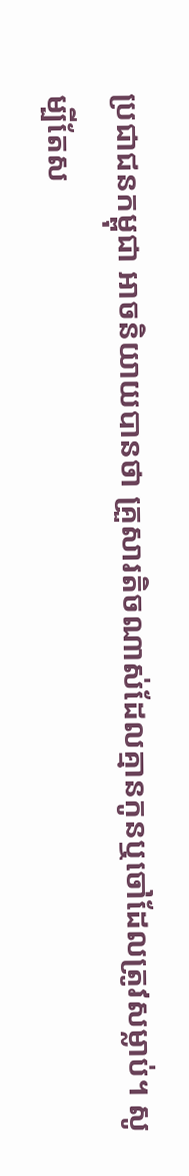ប្រជាជនកម្ពុជា អាចនិយាយបានថា គ្រួសារតិចណាស់ដែលគ្មានកូនឬចៅដែលត្រូវសម្លាប់។ សូម្បីតែស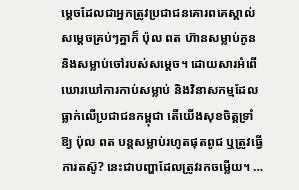ម្តេចដែលជាអ្នកត្រូវប្រជាជនគោរពគេស្គាល់សម្តេចគ្រប់ៗគ្នាក៏ ប៉ុល ពត ហ៊ានសម្លាប់កូន និងសម្លាប់ចៅរបស់សម្តេច។ ដោយសារអំពើឃោរឃៅការកាប់សម្លាប់ និងវិនាសកម្មដែលធ្លាក់លើប្រជាជនកម្ពុជា តើយើងសុខចិត្តទ្រាំឱ្យ ប៉ុល ពត បន្តសម្លាប់រហូតផុតពូជ ឬត្រូវធ្វើការតស៊ូ? នេះជាបញ្ហាដែលត្រូវរកចម្លើយ។ …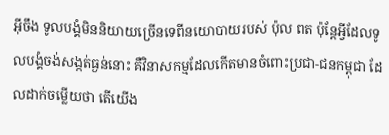អ៊ីចឹង ទូលបង្គំមិននិយាយច្រើនទេពីនយោបាយរបស់ ប៉ុល ពត ប៉ុន្តែអ្វីដែលទូលបង្គំចង់សង្កត់ធ្ងន់នោះ គឺវិនាសកម្មដែលកើតមានចំពោះប្រជា-ជនកម្ពុជា ដែលដាក់ចម្លើយថា តើយើង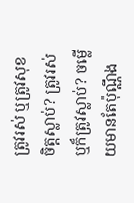ត្រូវរស់ ឬត្រូវសុខចិត្តស្លាប់? ត្រូវរស់ឬក៏ត្រូវស្លាប់? ចម្លើយមានតែប៉ុណ្ណឹង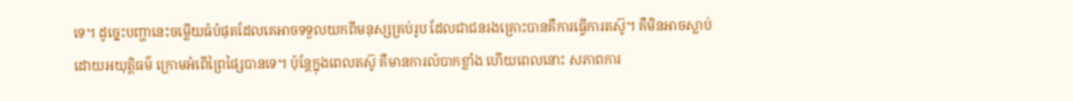ទេ។ ដូច្នេះបញ្ហានេះចម្លើយធំបំផុតដែលគេអាចទទួលយកពីមនុស្សគ្រប់រូប ដែលជាជនរងគ្រោះបានគឺការធ្វើការតស៊ូ។ គឺមិនអាចស្លាប់ដោយអយុត្តិធម៌ ក្រោមអំពើព្រៃផ្សៃបានទេ។ ប៉ុន្តែក្នុងពេលតស៊ូ គឺមានការលំបាកខ្លាំង ហើយពេលនោះ សភាពការ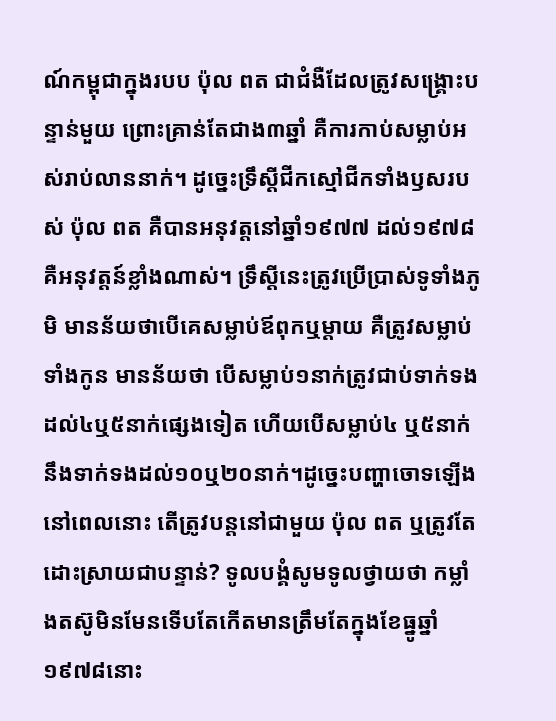ណ៍កម្ពុជាក្នុងរបប ប៉ុល ពត ជាជំងឺដែលត្រូវសង្រ្គោះបន្ទាន់មួយ ព្រោះគ្រាន់តែជាង៣ឆ្នាំ គឺការកាប់សម្លាប់អស់រាប់លាននាក់។ ដូច្នេះទ្រឹស្តីជីកស្មៅជីកទាំងឫសរបស់ ប៉ុល ពត គឺបានអនុវត្តនៅឆ្នាំ១៩៧៧ ដល់១៩៧៨ គឺអនុវត្តន៍ខ្លាំងណាស់។ ទ្រឹស្តីនេះត្រូវប្រើប្រាស់ទូទាំងភូមិ មានន័យថាបើគេសម្លាប់ឪពុកឬម្តាយ គឺត្រូវសម្លាប់ទាំងកូន មានន័យថា បើសម្លាប់១នាក់ត្រូវជាប់ទាក់ទងដល់៤ឬ៥នាក់ផ្សេងទៀត ហើយបើសម្លាប់៤ ឬ៥នាក់ នឹងទាក់ទងដល់១០ឬ២០នាក់។ដូច្នេះបញ្ហាចោទឡើងនៅពេលនោះ តើត្រូវបន្តនៅជាមួយ ប៉ុល ពត ឬត្រូវតែដោះស្រាយជាបន្ទាន់? ទូលបង្គំសូមទូលថ្វាយថា កម្លាំងតស៊ូមិនមែនទើបតែកើតមានត្រឹមតែក្នុងខែធ្នូឆ្នាំ១៩៧៨នោះ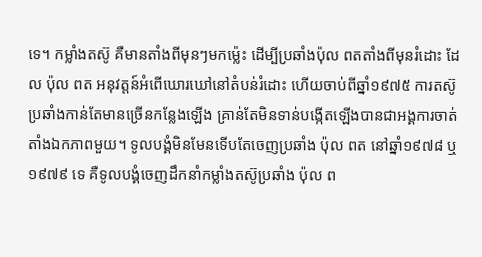ទេ។ កម្លាំងតស៊ូ គឺមានតាំងពីមុនៗមកម្ល៉េះ ដើម្បីប្រឆាំងប៉ុល ពតតាំងពីមុនរំដោះ ដែល ប៉ុល ពត អនុវត្តន៍អំពើឃោរឃៅនៅតំបន់រំដោះ ហើយចាប់ពីឆ្នាំ១៩៧៥ ការតស៊ូប្រឆាំងកាន់តែមានច្រើនកន្លែងឡើង គ្រាន់តែមិនទាន់បង្កើតឡើងបានជាអង្គការចាត់តាំងឯកភាពមួយ។ ទូលបង្គំមិនមែនទើបតែចេញប្រឆាំង ប៉ុល ពត នៅឆ្នាំ១៩៧៨ ឬ១៩៧៩ ទេ គឺទូលបង្គំចេញដឹកនាំកម្លាំងតស៊ូប្រឆាំង ប៉ុល ព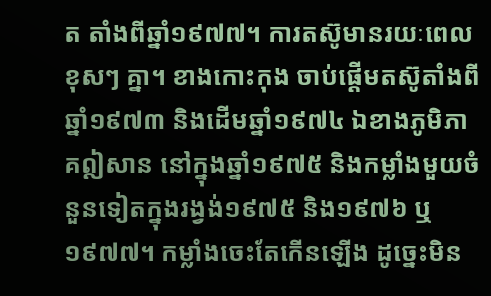ត តាំងពីឆ្នាំ១៩៧៧។ ការតស៊ូមានរយៈពេលខុសៗ គ្នា។ ខាងកោះកុង ចាប់ផ្តើមតស៊ូតាំងពីឆ្នាំ១៩៧៣ និងដើមឆ្នាំ១៩៧៤ ឯខាងភូមិភាគឦសាន នៅក្នុងឆ្នាំ១៩៧៥ និងកម្លាំងមួយចំនួនទៀតក្នុងរង្វង់១៩៧៥ និង១៩៧៦ ឬ១៩៧៧។ កម្លាំងចេះតែកើនឡើង ដូច្នេះមិន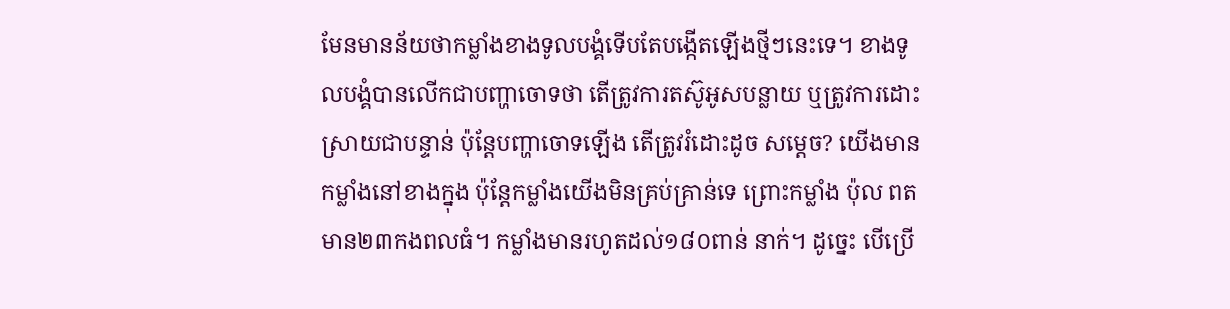មែនមានន័យថាកម្លាំងខាងទូលបង្គំទើបតែបង្កើតឡើងថ្មីៗនេះទេ។ ខាងទូលបង្គំបានលើកជាបញ្ហាចោទថា តើត្រូវការតស៊ូអូសបន្លាយ ឬត្រូវការដោះស្រាយជាបន្ទាន់ ប៉ុន្តែបញ្ហាចោទឡើង តើត្រូវរំដោះដូច សម្តេច? យើងមានកម្លាំងនៅខាងក្នុង ប៉ុន្តែកម្លាំងយើងមិនគ្រប់គ្រាន់ទេ ព្រោះកម្លាំង ប៉ុល ពត មាន២៣កងពលធំ។ កម្លាំងមានរហូតដល់១៨០ពាន់ នាក់។ ដូច្នេះ បើប្រើ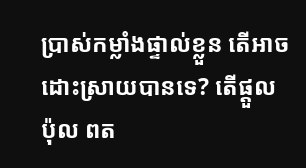ប្រាស់កម្លាំងផ្ទាល់ខ្លួន តើអាចដោះស្រាយបានទេ? តើផ្តួល ប៉ុល ពត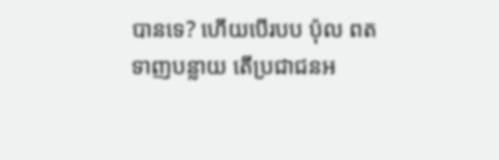បានទេ? ហើយបើរបប ប៉ុល ពត ទាញបន្លាយ តើប្រជាជនអ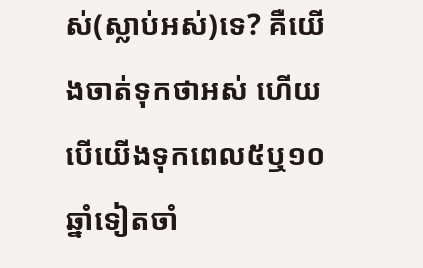ស់(ស្លាប់អស់)ទេ? គឺយើងចាត់ទុកថាអស់ ហើយបើយើងទុកពេល៥ឬ១០ឆ្នាំទៀតចាំ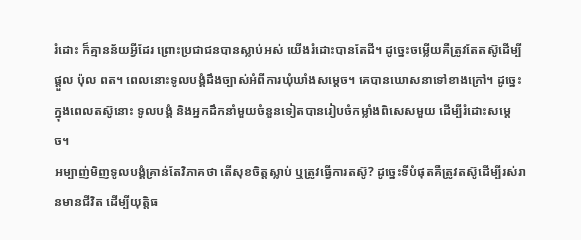រំដោះ ក៏គ្មានន័យអ្វីដែរ ព្រោះប្រជាជនបានស្លាប់អស់ យើងរំដោះបានតែដី។ ដូច្នេះចម្លើយគឺត្រូវតែតស៊ូដើម្បីផ្តួល ប៉ុល ពត។ ពេលនោះទូលបង្គំដឹងច្បាស់អំពីការឃុំឃាំងសម្តេច។ គេបានឃោសនាទៅខាងក្រៅ។ ដូច្នេះក្នុងពេលតស៊ូនោះ ទូលបង្គំ និងអ្នកដឹកនាំមួយចំនួនទៀតបានរៀបចំកម្លាំងពិសេសមួយ ដើម្បីរំដោះសម្តេច។
អម្បាញ់មិញទូលបង្គំគ្រាន់តែវិភាគថា តើសុខចិត្តស្លាប់ ឬត្រូវធ្វើការតស៊ូ? ដូច្នេះទីបំផុតគឺត្រូវតស៊ូដើម្បីរស់រានមានជីវិត ដើម្បីយុត្តិធ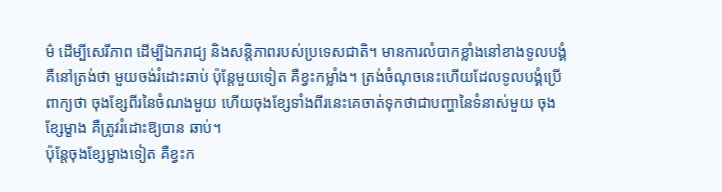ម៌ ដើម្បីសេរីភាព ដើម្បីឯករាជ្យ និងសន្តិភាពរបស់ប្រទេសជាតិ។ មានការលំបាកខ្លាំងនៅខាងទូលបង្គំ គឺនៅត្រង់ថា មួយចង់រំដោះឆាប់ ប៉ុន្តែមួយទៀត គឺខ្វះកម្លាំង។ ត្រង់ចំណុចនេះហើយដែលទូលបង្គំប្រើពាក្យថា ចុងខ្សែពីរនៃចំណងមួយ ហើយចុងខ្សែទាំងពីរនេះគេចាត់ទុកថាជាបញ្ហានៃទំនាស់មួយ ចុងខ្សែម្ខាង គឺត្រូវរំដោះឱ្យបាន ឆាប់។
ប៉ុន្តែចុងខ្សែម្ខាងទៀត គឺខ្វះក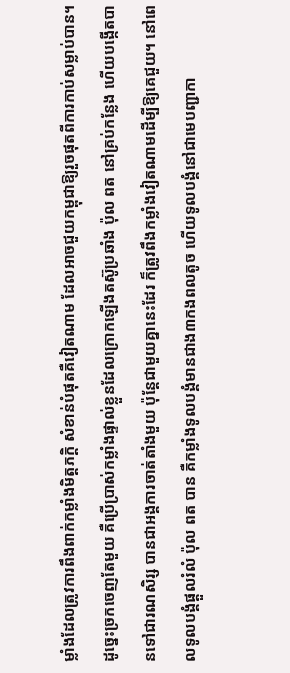ម្លាំងដែលត្រូវការពឹងពាក់កម្លាំងមិត្តភក្តិ សំខាន់បំផុតគឺវៀតណាម ដែលអាចជួយកម្ពុជាឱ្យរួចផុតពីការកាប់សម្លាប់បាន។ ដូច្នេះច្រកចេញតែមួយ គឺប្រើប្រាស់កម្លាំងផ្ទាល់ខ្លួនដែលក្រោកឡើងតស៊ូប្រឆាំង ប៉ុល ពត នៅគ្រប់កន្លែង ហើយបង្កើតបានទៅជារណសិរ្ស បានជាអង្គការចាត់តាំងមួយ ប៉ុន្តែជាមួយគ្នានេះដែរ ក៏ត្រូវពឹងកម្លាំងវៀតណាមដើម្បីឱ្យគេជួយ។ នៅពេលទូលបង្គំផ្តួលរំលំ ប៉ុល ពត បាន គឺកម្លាំងទូលបង្គំមានជាង៣កងពលតូច ហើយទូលបង្គំនៅជាមេបញ្ជាកា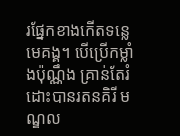រផ្នែកខាងកើតទន្លេមេគង្គ។ បើប្រើកម្លាំងប៉ុណ្ណឹង គ្រាន់តែរំដោះបានរតនគិរី មណ្ឌល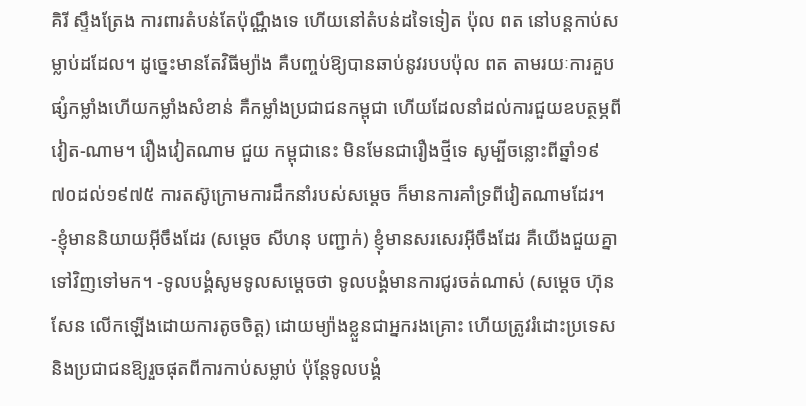គិរី ស្ទឹងត្រែង ការពារតំបន់តែប៉ុណ្ណឹងទេ ហើយនៅតំបន់ដទៃទៀត ប៉ុល ពត នៅបន្តកាប់សម្លាប់ដដែល។ ដូច្នេះមានតែវិធីម្យ៉ាង គឺបញ្ចប់ឱ្យបានឆាប់នូវរបបប៉ុល ពត តាមរយៈការគួបផ្សំកម្លាំងហើយកម្លាំងសំខាន់ គឺកម្លាំងប្រជាជនកម្ពុជា ហើយដែលនាំដល់ការជួយឧបត្ថម្ភពីវៀត-ណាម។ រឿងវៀតណាម ជួយ កម្ពុជានេះ មិនមែនជារឿងថ្មីទេ សូម្បីចន្លោះពីឆ្នាំ១៩៧០ដល់១៩៧៥ ការតស៊ូក្រោមការដឹកនាំរបស់សម្តេច ក៏មានការគាំទ្រពីវៀតណាមដែរ។ -ខ្ញុំមាននិយាយអ៊ីចឹងដែរ (សម្តេច សីហនុ បញ្ជាក់) ខ្ញុំមានសរសេរអ៊ីចឹងដែរ គឺយើងជួយគ្នាទៅវិញទៅមក។ -ទូលបង្គំសូមទូលសម្តេចថា ទូលបង្គំមានការជូរចត់ណាស់ (សម្តេច ហ៊ុន សែន លើកឡើងដោយការតូចចិត្ត) ដោយម្យ៉ាងខ្លួនជាអ្នករងគ្រោះ ហើយត្រូវរំដោះប្រទេស និងប្រជាជនឱ្យរួចផុតពីការកាប់សម្លាប់ ប៉ុន្តែទូលបង្គំ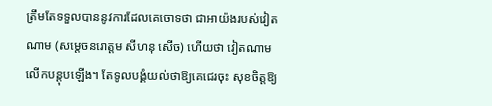ត្រឹមតែទទួលបាននូវការដែលគេចោទថា ជាអាយ៉ងរបស់វៀតណាម (សម្តេចនរោត្តម សីហនុ សើច) ហើយថា វៀតណាមលើកបន្តុបឡើង។ តែទូលបង្គំយល់ថាឱ្យគេជេរចុះ សុខចិត្តឱ្យ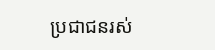ប្រជាជនរស់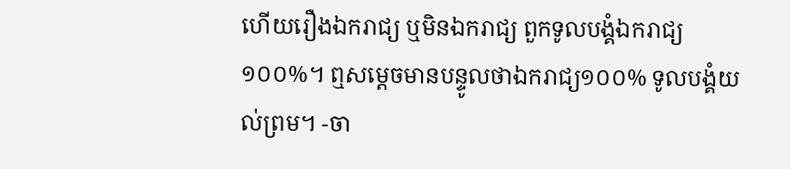ហើយរឿងឯករាជ្យ ឬមិនឯករាជ្យ ពួកទូលបង្គំឯករាជ្យ១០០%។ ឮសម្តេចមានបន្ទូលថាឯករាជ្យ១០០% ទូលបង្គំយល់ព្រម។ -ចា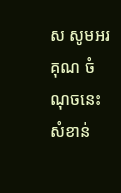ស សូមអរគុណ ចំណុចនេះសំខាន់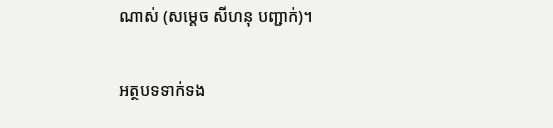ណាស់ (សម្តេច សីហនុ បញ្ជាក់)។

អត្ថបទទាក់ទង